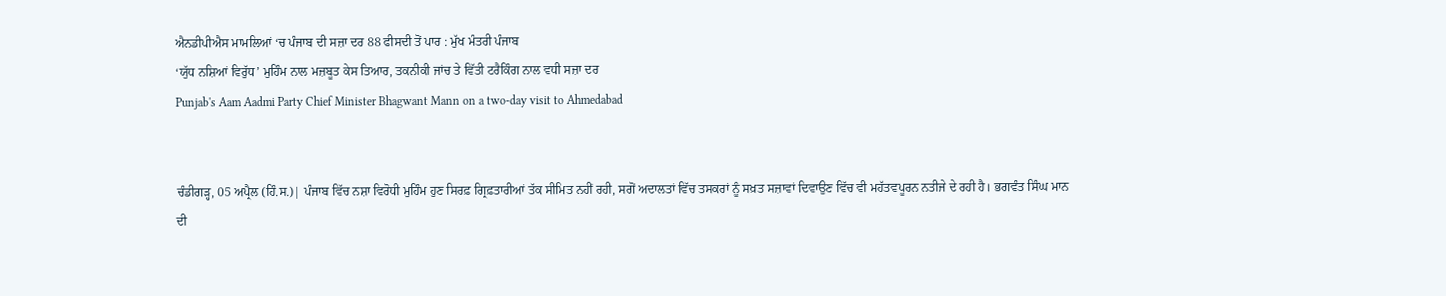ਐਨਡੀਪੀਐਸ ਮਾਮਲਿਆਂ ‘ਚ ਪੰਜਾਬ ਦੀ ਸਜ਼ਾ ਦਰ 88 ਫੀਸਦੀ ਤੋਂ ਪਾਰ : ਮੁੱਖ ਮੰਤਰੀ ਪੰਜਾਬ
‘ਯੁੱਧ ਨਸ਼ਿਆਂ ਵਿਰੁੱਧ’ ਮੁਹਿੰਮ ਨਾਲ ਮਜ਼ਬੂਤ ਕੇਸ ਤਿਆਰ, ਤਕਨੀਕੀ ਜਾਂਚ ਤੇ ਵਿੱਤੀ ਟਰੈਕਿੰਗ ਨਾਲ ਵਧੀ ਸਜ਼ਾ ਦਰ
Punjab's Aam Aadmi Party Chief Minister Bhagwant Mann on a two-day visit to Ahmedabad


ਚੰਡੀਗੜ੍ਹ, 05 ਅਪ੍ਰੈਲ (ਹਿੰ.ਸ.)| ਪੰਜਾਬ ਵਿੱਚ ਨਸ਼ਾ ਵਿਰੋਧੀ ਮੁਹਿੰਮ ਹੁਣ ਸਿਰਫ਼ ਗ੍ਰਿਫ਼ਤਾਰੀਆਂ ਤੱਕ ਸੀਮਿਤ ਨਹੀਂ ਰਹੀ, ਸਗੋਂ ਅਦਾਲਤਾਂ ਵਿੱਚ ਤਸਕਰਾਂ ਨੂੰ ਸਖ਼ਤ ਸਜ਼ਾਵਾਂ ਦਿਵਾਉਣ ਵਿੱਚ ਵੀ ਮਹੱਤਵਪੂਰਨ ਨਤੀਜੇ ਦੇ ਰਹੀ ਹੈ। ਭਗਵੰਤ ਸਿੰਘ ਮਾਨ ਦੀ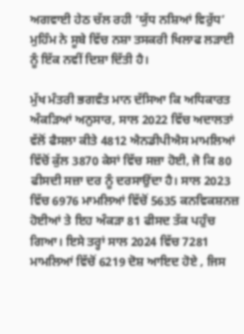ਅਗਵਾਈ ਹੇਠ ਚੱਲ ਰਹੀ ‘ਯੁੱਧ ਨਸ਼ਿਆਂ ਵਿਰੁੱਧ’ ਮੁਹਿੰਮ ਨੇ ਸੂਬੇ ਵਿੱਚ ਨਸ਼ਾ ਤਸਕਰੀ ਖਿਲਾਫ ਲੜਾਈ ਨੂੰ ਇੱਕ ਨਵੀਂ ਦਿਸ਼ਾ ਦਿੱਤੀ ਹੈ।

ਮੁੱਖ ਮੰਤਰੀ ਭਗਵੰਤ ਮਾਨ ਦੱਸਿਆ ਕਿ ਅਧਿਕਾਰਤ ਅੰਕੜਿਆਂ ਅਨੁਸਾਰ, ਸਾਲ 2022 ਵਿੱਚ ਅਦਾਲਤਾਂ ਵੱਲੋਂ ਫੈਸਲਾ ਕੀਤੇ 4812 ਐਨਡੀਪੀਐਸ ਮਾਮਲਿਆਂ ਵਿੱਚੋਂ ਕੁੱਲ 3870 ਕੇਸਾਂ ਵਿੱਚ ਸਜ਼ਾ ਹੋਈ, ਜੋ ਕਿ 80 ਫੀਸਦੀ ਸਜ਼ਾ ਦਰ ਨੂੰ ਦਰਸਾਉਂਦਾ ਹੈ। ਸਾਲ 2023 ਵਿੱਚ 6976 ਮਾਮਲਿਆਂ ਵਿੱਚੋਂ 5635 ਕਨਵਿਕਸ਼ਨਜ਼ ਹੋਈਆਂ ਤੇ ਇਹ ਅੰਕੜਾ 81 ਫੀਸਦ ਤੱਕ ਪਹੁੰਚ ਗਿਆ। ਇਸੇ ਤਰ੍ਹਾਂ ਸਾਲ 2024 ਵਿੱਚ 7281 ਮਾਮਲਿਆਂ ਵਿੱਚੋਂ 6219 ਦੋਸ਼ ਆਇਦ ਹੋਏ , ਜਿਸ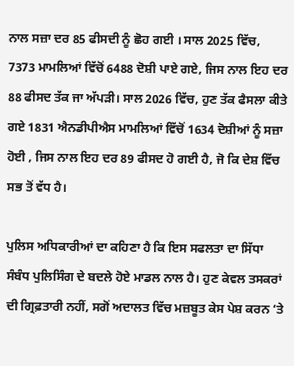ਨਾਲ ਸਜ਼ਾ ਦਰ 85 ਫੀਸਦੀ ਨੂੰ ਛੋਹ ਗਈ । ਸਾਲ 2025 ਵਿੱਚ, 7373 ਮਾਮਲਿਆਂ ਵਿੱਚੋਂ 6488 ਦੋਸ਼ੀ ਪਾਏ ਗਏ, ਜਿਸ ਨਾਲ ਇਹ ਦਰ 88 ਫੀਸਦ ਤੱਕ ਜਾ ਅੱਪੜੀ। ਸਾਲ 2026 ਵਿੱਚ, ਹੁਣ ਤੱਕ ਫੈਸਲਾ ਕੀਤੇ ਗਏ 1831 ਐਨਡੀਪੀਐਸ ਮਾਮਲਿਆਂ ਵਿੱਚੋਂ 1634 ਦੋਸ਼ੀਆਂ ਨੂੰ ਸਜ਼ਾ ਹੋਈ , ਜਿਸ ਨਾਲ ਇਹ ਦਰ 89 ਫੀਸਦ ਹੋ ਗਈ ਹੈ, ਜੋ ਕਿ ਦੇਸ਼ ਵਿੱਚ ਸਭ ਤੋਂ ਵੱਧ ਹੈ।

ਪੁਲਿਸ ਅਧਿਕਾਰੀਆਂ ਦਾ ਕਹਿਣਾ ਹੈ ਕਿ ਇਸ ਸਫਲਤਾ ਦਾ ਸਿੱਧਾ ਸੰਬੰਧ ਪੁਲਿਸਿੰਗ ਦੇ ਬਦਲੇ ਹੋਏ ਮਾਡਲ ਨਾਲ ਹੈ। ਹੁਣ ਕੇਵਲ ਤਸਕਰਾਂ ਦੀ ਗ੍ਰਿਫ਼ਤਾਰੀ ਨਹੀਂ, ਸਗੋਂ ਅਦਾਲਤ ਵਿੱਚ ਮਜ਼ਬੂਤ ਕੇਸ ਪੇਸ਼ ਕਰਨ ‘ਤੇ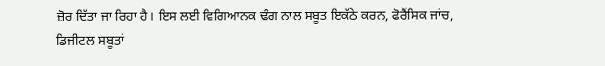ਜ਼ੋਰ ਦਿੱਤਾ ਜਾ ਰਿਹਾ ਹੈ। ਇਸ ਲਈ ਵਿਗਿਆਨਕ ਢੰਗ ਨਾਲ ਸਬੂਤ ਇਕੱਠੇ ਕਰਨ, ਫੋਰੈਂਸਿਕ ਜਾਂਚ, ਡਿਜੀਟਲ ਸਬੂਤਾਂ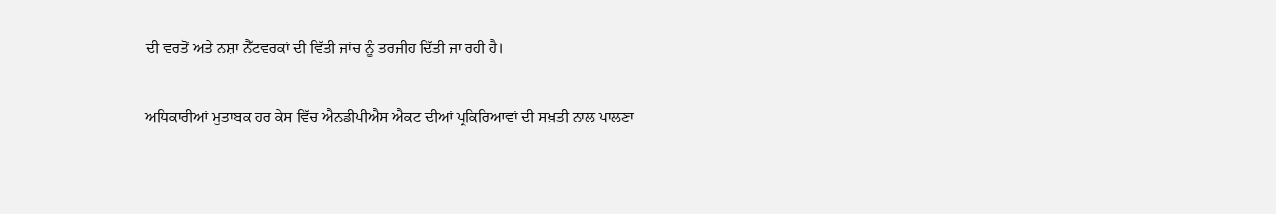ਦੀ ਵਰਤੋਂ ਅਤੇ ਨਸ਼ਾ ਨੈੱਟਵਰਕਾਂ ਦੀ ਵਿੱਤੀ ਜਾਂਚ ਨੂੰ ਤਰਜੀਹ ਦਿੱਤੀ ਜਾ ਰਹੀ ਹੈ।

ਅਧਿਕਾਰੀਆਂ ਮੁਤਾਬਕ ਹਰ ਕੇਸ ਵਿੱਚ ਐਨਡੀਪੀਐਸ ਐਕਟ ਦੀਆਂ ਪ੍ਰਕਿਰਿਆਵਾਂ ਦੀ ਸਖ਼ਤੀ ਨਾਲ ਪਾਲਣਾ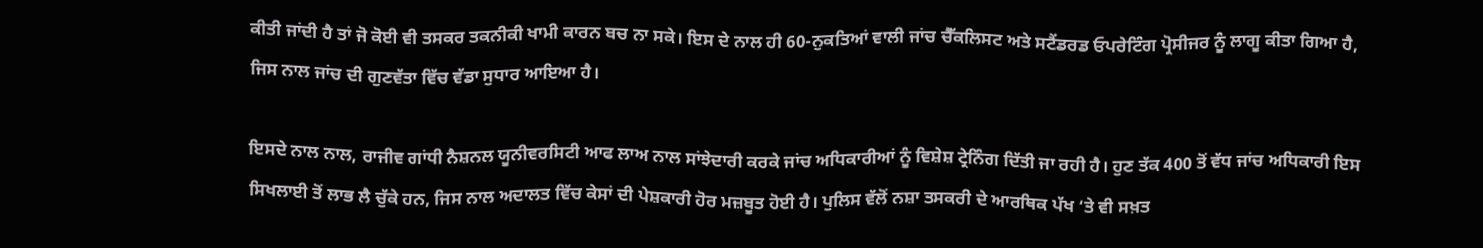ਕੀਤੀ ਜਾਂਦੀ ਹੈ ਤਾਂ ਜੋ ਕੋਈ ਵੀ ਤਸਕਰ ਤਕਨੀਕੀ ਖਾਮੀ ਕਾਰਨ ਬਚ ਨਾ ਸਕੇ। ਇਸ ਦੇ ਨਾਲ ਹੀ 60-ਨੁਕਤਿਆਂ ਵਾਲੀ ਜਾਂਚ ਚੈੱਕਲਿਸਟ ਅਤੇ ਸਟੈਂਡਰਡ ਓਪਰੇਟਿੰਗ ਪ੍ਰੋਸੀਜਰ ਨੂੰ ਲਾਗੂ ਕੀਤਾ ਗਿਆ ਹੈ, ਜਿਸ ਨਾਲ ਜਾਂਚ ਦੀ ਗੁਣਵੱਤਾ ਵਿੱਚ ਵੱਡਾ ਸੁਧਾਰ ਆਇਆ ਹੈ।

ਇਸਦੇ ਨਾਲ ਨਾਲ, ਰਾਜੀਵ ਗਾਂਧੀ ਨੈਸ਼ਨਲ ਯੂਨੀਵਰਸਿਟੀ ਆਫ ਲਾਅ ਨਾਲ ਸਾਂਝੇਦਾਰੀ ਕਰਕੇ ਜਾਂਚ ਅਧਿਕਾਰੀਆਂ ਨੂੰ ਵਿਸ਼ੇਸ਼ ਟ੍ਰੇਨਿੰਗ ਦਿੱਤੀ ਜਾ ਰਹੀ ਹੈ। ਹੁਣ ਤੱਕ 400 ਤੋਂ ਵੱਧ ਜਾਂਚ ਅਧਿਕਾਰੀ ਇਸ ਸਿਖਲਾਈ ਤੋਂ ਲਾਭ ਲੈ ਚੁੱਕੇ ਹਨ, ਜਿਸ ਨਾਲ ਅਦਾਲਤ ਵਿੱਚ ਕੇਸਾਂ ਦੀ ਪੇਸ਼ਕਾਰੀ ਹੋਰ ਮਜ਼ਬੂਤ ਹੋਈ ਹੈ। ਪੁਲਿਸ ਵੱਲੋਂ ਨਸ਼ਾ ਤਸਕਰੀ ਦੇ ਆਰਥਿਕ ਪੱਖ ‘ਤੇ ਵੀ ਸਖ਼ਤ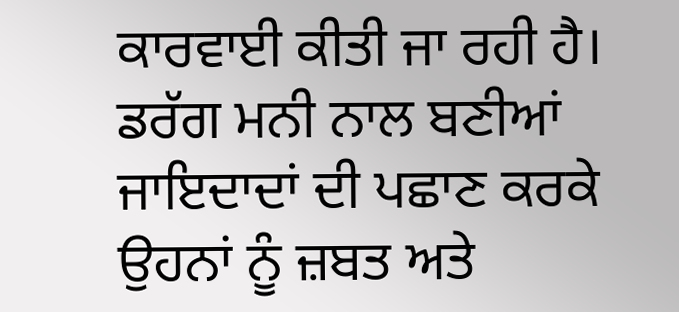ਕਾਰਵਾਈ ਕੀਤੀ ਜਾ ਰਹੀ ਹੈ। ਡਰੱਗ ਮਨੀ ਨਾਲ ਬਣੀਆਂ ਜਾਇਦਾਦਾਂ ਦੀ ਪਛਾਣ ਕਰਕੇ ਉਹਨਾਂ ਨੂੰ ਜ਼ਬਤ ਅਤੇ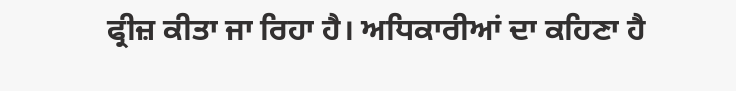ਫ੍ਰੀਜ਼ ਕੀਤਾ ਜਾ ਰਿਹਾ ਹੈ। ਅਧਿਕਾਰੀਆਂ ਦਾ ਕਹਿਣਾ ਹੈ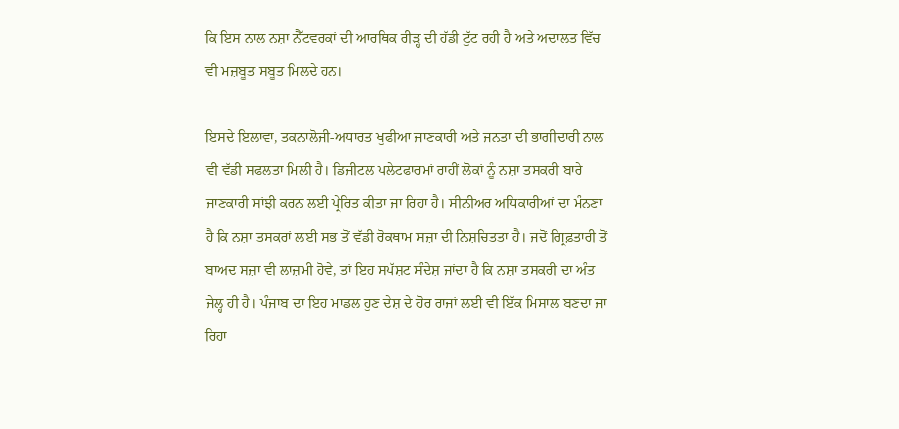ਕਿ ਇਸ ਨਾਲ ਨਸ਼ਾ ਨੈੱਟਵਰਕਾਂ ਦੀ ਆਰਥਿਕ ਰੀੜ੍ਹ ਦੀ ਹੱਡੀ ਟੁੱਟ ਰਹੀ ਹੈ ਅਤੇ ਅਦਾਲਤ ਵਿੱਚ ਵੀ ਮਜ਼ਬੂਤ ਸਬੂਤ ਮਿਲਦੇ ਹਨ।

ਇਸਦੇ ਇਲਾਵਾ, ਤਕਨਾਲੋਜੀ-ਅਧਾਰਤ ਖੁਫੀਆ ਜਾਣਕਾਰੀ ਅਤੇ ਜਨਤਾ ਦੀ ਭਾਗੀਦਾਰੀ ਨਾਲ ਵੀ ਵੱਡੀ ਸਫਲਤਾ ਮਿਲੀ ਹੈ। ਡਿਜੀਟਲ ਪਲੇਟਫਾਰਮਾਂ ਰਾਹੀਂ ਲੋਕਾਂ ਨੂੰ ਨਸ਼ਾ ਤਸਕਰੀ ਬਾਰੇ ਜਾਣਕਾਰੀ ਸਾਂਝੀ ਕਰਨ ਲਈ ਪ੍ਰੇਰਿਤ ਕੀਤਾ ਜਾ ਰਿਹਾ ਹੈ। ਸੀਨੀਅਰ ਅਧਿਕਾਰੀਆਂ ਦਾ ਮੰਨਣਾ ਹੈ ਕਿ ਨਸ਼ਾ ਤਸਕਰਾਂ ਲਈ ਸਭ ਤੋਂ ਵੱਡੀ ਰੋਕਥਾਮ ਸਜ਼ਾ ਦੀ ਨਿਸ਼ਚਿਤਤਾ ਹੈ। ਜਦੋਂ ਗ੍ਰਿਫ਼ਤਾਰੀ ਤੋਂ ਬਾਅਦ ਸਜ਼ਾ ਵੀ ਲਾਜ਼ਮੀ ਹੋਵੇ, ਤਾਂ ਇਹ ਸਪੱਸ਼ਟ ਸੰਦੇਸ਼ ਜਾਂਦਾ ਹੈ ਕਿ ਨਸ਼ਾ ਤਸਕਰੀ ਦਾ ਅੰਤ ਜੇਲ੍ਹ ਹੀ ਹੈ। ਪੰਜਾਬ ਦਾ ਇਹ ਮਾਡਲ ਹੁਣ ਦੇਸ਼ ਦੇ ਹੋਰ ਰਾਜਾਂ ਲਈ ਵੀ ਇੱਕ ਮਿਸਾਲ ਬਣਦਾ ਜਾ ਰਿਹਾ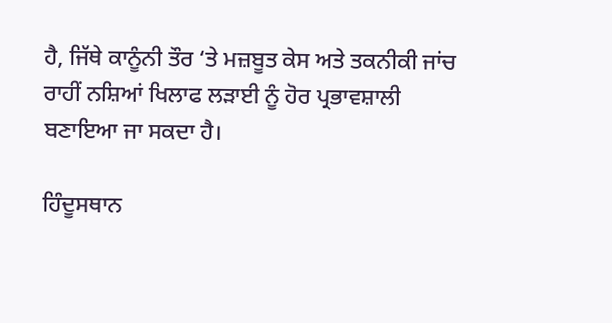ਹੈ, ਜਿੱਥੇ ਕਾਨੂੰਨੀ ਤੌਰ ‘ਤੇ ਮਜ਼ਬੂਤ ਕੇਸ ਅਤੇ ਤਕਨੀਕੀ ਜਾਂਚ ਰਾਹੀਂ ਨਸ਼ਿਆਂ ਖਿਲਾਫ ਲੜਾਈ ਨੂੰ ਹੋਰ ਪ੍ਰਭਾਵਸ਼ਾਲੀ ਬਣਾਇਆ ਜਾ ਸਕਦਾ ਹੈ।

ਹਿੰਦੂਸਥਾਨ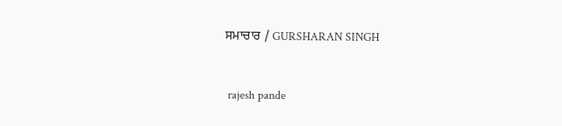ਸਮਾਚਾਰ / GURSHARAN SINGH


 rajesh pande